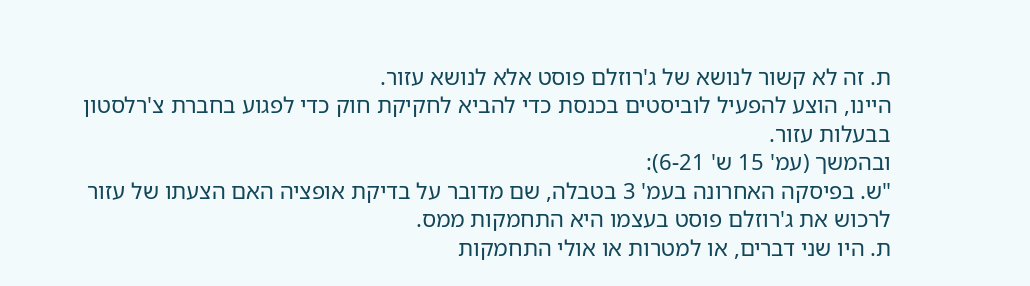ת. זה לא קשור לנושא של ג'רוזלם פוסט אלא לנושא עזור.
היינו, הוצע להפעיל לוביסטים בכנסת כדי להביא לחקיקת חוק כדי לפגוע בחברת צ'רלסטון בבעלות עזור.
ובהמשך (עמ' 15 ש' 6-21):
"ש. בפיסקה האחרונה בעמ' 3 בטבלה, שם מדובר על בדיקת אופציה האם הצעתו של עזור לרכוש את ג'רוזלם פוסט בעצמו היא התחמקות ממס.
ת. היו שני דברים, או למטרות או אולי התחמקות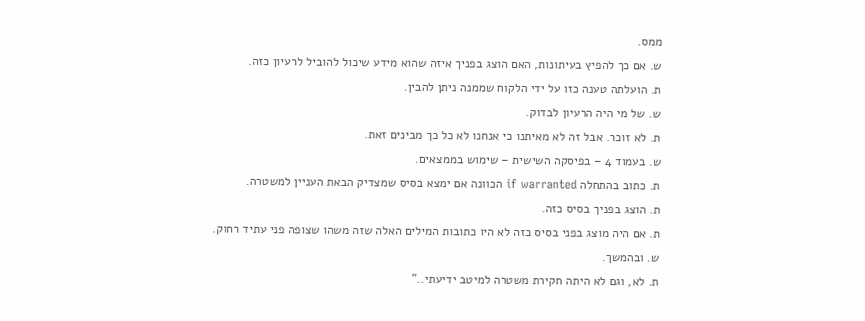ממס.
ש. אם כך להפיץ בעיתונות, האם הוצג בפניך איזה שהוא מידע שיכול להוביל לרעיון כזה.
ת. הועלתה טענה כזו על ידי הלקוח שממנה ניתן להבין.
ש. של מי היה הרעיון לבדוק.
ת. לא זוכר. אבל זה לא מאיתנו כי אנחנו לא כל כך מבינים זאת.
ש. בעמוד 4 – בפיסקה השישית – שימוש בממצאים.
ת. כתוב בהתחלה if warranted הכוונה אם ימצא בסיס שמצדיק הבאת העניין למשטרה.
ת. הוצג בפניך בסיס כזה.
ת. אם היה מוצג בפני בסיס כזה לא היו כתובות המילים האלה שזה משהו שצופה פני עתיד רחוק.
ש. ובהמשך.
ת. לא, וגם לא היתה חקירת משטרה למיטב ידיעתי.."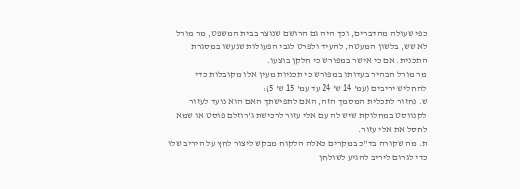כפי שעולה מהדברים, וכך היה גם הרושם שנוצר בבית המשפט, מר מורל לא שש, בלשון המעטה, להעיד ולפרט לגבי הפעולות שנעשו במסגרת התכנית. אם כי אישר במפורש כי חלקן בוצעו.
מר מורל הבהיר בעדותו במפורש כי תכניות מעין אלו מקובלות כדי להחליש יריבים (עמ' 14 ש' 24 עד עמ' 15 ש' 5):
ש. נחזור לתכלית המסמך הזה, האם לתפישתך האם הוא נועד לעזור לקנווסט במחלוקת שיש לה עם אלי עזור לרכישת ג'רוזלם פוסט או שמא לחסל את אלי עזור.
ת. מה שקורה בד"כ במקרים כאלה הלקוח מבקש ליצור לחץ על היריב שלו כדי לגרום ליריב להגיע לשולחן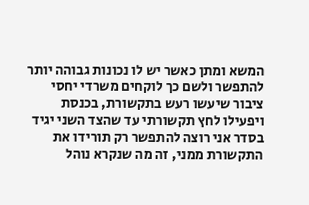המשא ומתן כאשר יש לו נכונות גבוהה יותר להתפשר ולשם כך לוקחים משרדי יחסי ציבור שיעשו רעש בתקשורת, בכנסת ויפעילו לחץ תקשורתי עד שהצד השני יגיד בסדר אני רוצה להתפשר רק תורידו את התקשורת ממני, זה מה שנקרא נוהל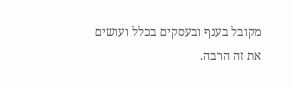מקובל בענף ובעסקים בכלל ועושים את זה הרבה.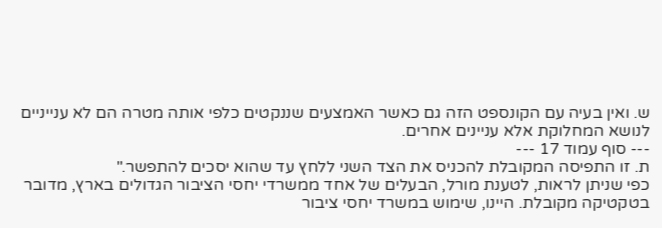ש. ואין בעיה עם הקונספט הזה גם כאשר האמצעים שננקטים כלפי אותה מטרה הם לא ענייניים לנושא המחלוקת אלא עניינים אחרים.
--- סוף עמוד 17 ---
ת. זו התפיסה המקובלת להכניס את הצד השני ללחץ עד שהוא יסכים להתפשר."
כפי שניתן לראות, לטענת מורל, הבעלים של אחד ממשרדי יחסי הציבור הגדולים בארץ, מדובר בטקטיקה מקובלת. היינו, שימוש במשרד יחסי ציבור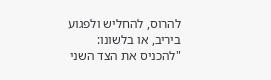להרוס, להחליש ולפגוע ביריב, או בלשונו: "להכניס את הצד השני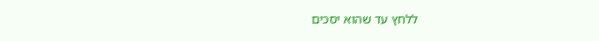ללחץ עד שהוא יסכים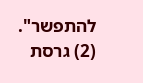להתפשר".
(2) גרסת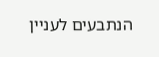הנתבעים לעניין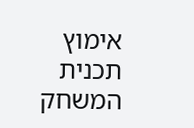אימוץ תכנית המשחק